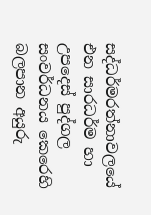සද්ධර්මරත්නාවලයේ එන සාරධර්ම හා උපදෙස් පුද්ගල සංවර්ධනය කෙරෙහි බලපාන අයුරු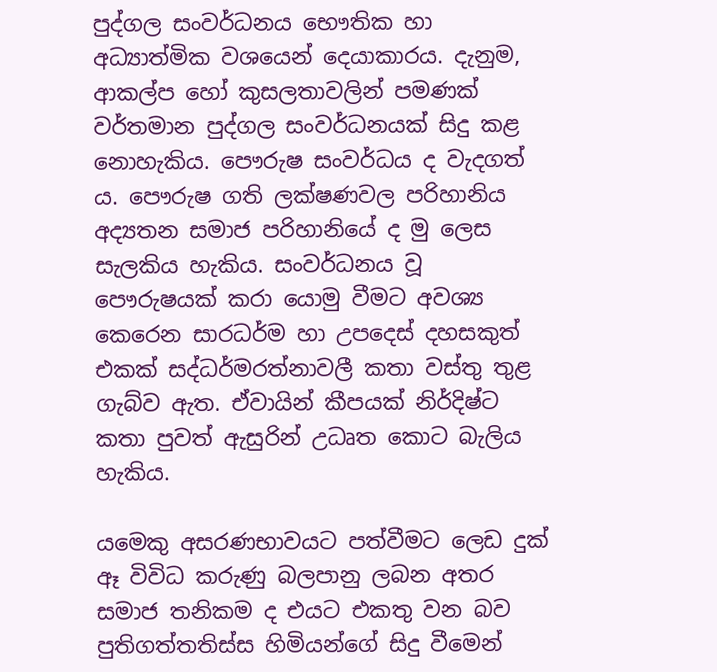පුද්ගල සංවර්ධනය භෞතික හා අධ්‍යාත්මික වශයෙන් දෙයාකාරය. දැනුම, ආකල්ප හෝ කුසලතාවලින් පමණක් වර්තමාන පුද්ගල සංවර්ධනයක් සිදු කළ නොහැකිය. පෞරුෂ සංවර්ධය ද වැදගත් ය. පෞරුෂ ගති ලක්ෂණවල පරිහානිය අද්‍යතන සමාජ පරිහානියේ ද මු ලෙස සැලකිය හැකිය. සංවර්ධනය වූ පෞරුෂයක් කරා යොමු වීමට අවශ්‍ය කෙරෙන සාරධර්ම හා උපදෙස් දහසකුත් එකක් සද්ධර්මරත්නාවලී කතා වස්තු තුළ ගැබ්ව ඇත. ඒවායින් කීපයක් නිර්දිෂ්ට කතා පුවත් ඇසුරින් උධෘත කොට බැලිය හැකිය.

යමෙකු අසරණභාවයට පත්වීමට ලෙඩ දුක් ඈ විවිධ කරුණු බලපානු ලබන අතර සමාජ තනිකම ද එයට එකතු වන බව පුතිගත්තතිස්ස හිමියන්ගේ සිදු වීමෙන්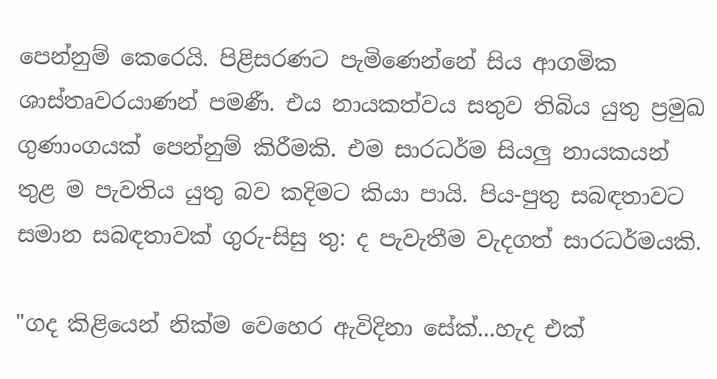පෙන්නුම් කෙරෙයි. පිළිසරණට පැමිණෙන්නේ සිය ආගමික ශාස්තෘවරයාණන් පමණී. එය නායකත්වය සතුව තිබිය යුතු ප්‍රමුඛ ගුණාංගයක් පෙන්නුම් කිරීමකි. එම සාරධර්ම සියලු නායකයන් තුළ ම පැවතිය යුතු බව කදිමට කියා පායි. පිය-පුතු සබඳතාවට සමාන සබඳතාවක් ගුරු-සිසු තු: ද පැවැතීම වැදගත් සාරධර්මයකි.

"ගද කිළියෙන් නික්ම වෙහෙර ඇවිදිනා සේක්...හැද එක්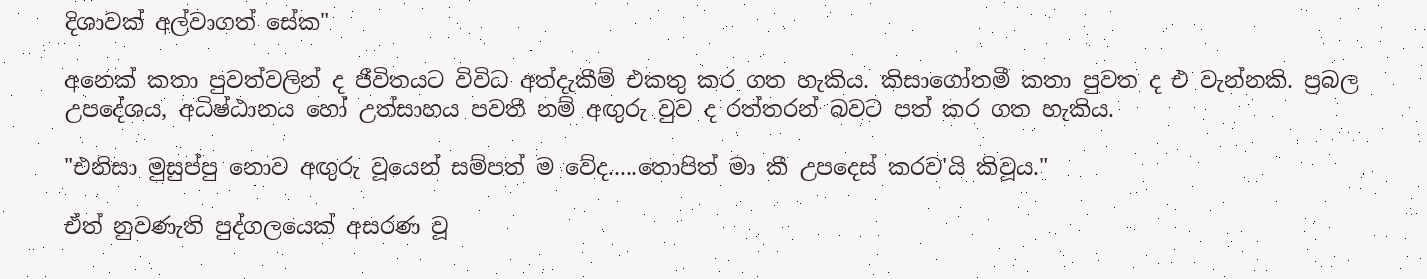දිශාවක් අල්වාගත් සේක"

අනෙක් කතා පුවත්වලින් ද ජීවිතයට විවිධ අත්දැකීම් එකතු කර ගත හැකිය. කිසාගෝතමී කතා පුවත ද එ වැන්නකි. ප්‍රබල උපදේශය, අධිෂ්ඨානය හෝ උත්සාහය පවතී නම් අඟුරු වුව ද රත්තරන් බවට පත් කර ගත හැකිය.

"එනිසා මුසුප්පු නොව අඟුරු වූයෙන් සම්පත් ම වේද.....තොපිත් මා කී උපදෙස් කරව'යි කිවූය."

ඒත් නුවණැති පුද්ගලයෙක් අසරණ වූ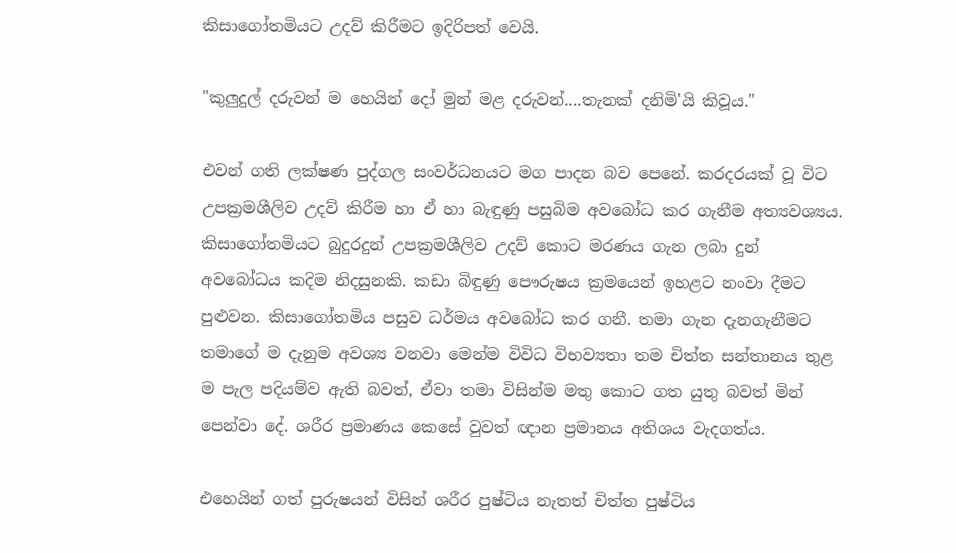කිසාගෝතමියට උදව් කිරීමට ඉදිරිපත් වෙයි.

"කුලුදුල් දරුවන් ම හෙයින් දෝ මුන් මළ දරුවන්....තැනක් දනිමි'යි කිවූය."

එවන් ගති ලක්ෂණ පුද්ගල සංවර්ධනයට මග පාදන බව පෙනේ. කරදරයක් වූ විට උපක්‍රමශීලිව උදව් කිරීම හා ඒ හා බැඳුණු පසුබිම අවබෝධ කර ගැනීම අත්‍යවශ්‍යය. කිසාගෝතමියට බුදුරදුන් උපක්‍රමශීලිව උදව් කොට මරණය ගැන ලබා දුන් අවබෝධය කදිම නිදසුනකි. කඩා බිඳුණු පෞරුෂය ක්‍රමයෙන් ඉහළට නංවා දීමට පුළුවන. කිසාගෝතමිය පසුව ධර්මය අවබෝධ කර ගනී. තමා ගැන දැනගැනීමට තමාගේ ම දැනුම අවශ්‍ය වනවා මෙන්ම විවිධ විභව්‍යතා තම චිත්ත සන්තානය තුළ ම පැල පදියම්ව ඇති බවත්, ඒවා තමා විසින්ම මතු කොට ගත යුතු බවත් මින් පෙන්වා දේ. ශරීර ප්‍රමාණය කෙසේ වුවත් ඥාන ප්‍රමානය අතිශය වැදගත්ය.

එහෙයින් ගත් පුරුෂයන් විසින් ශරීර පුෂ්ටිය නැතත් චිත්ත පුෂ්ටිය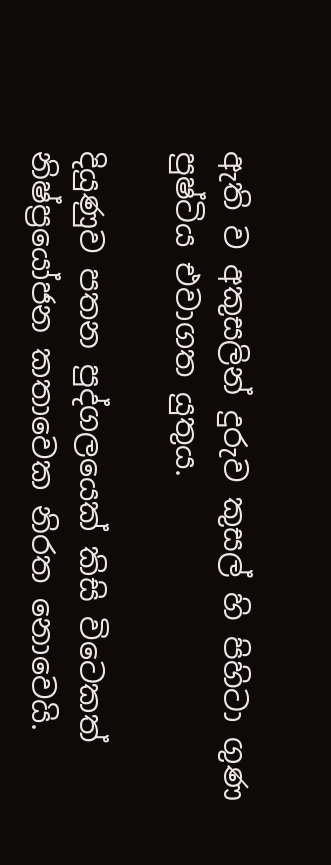ඇති ව අකුසලින් දුරුව කුසල් හි පිහිටා ගුණ පුෂ්ටිය එවාගත යුතුය.

දියුණුව පතන පුද්ගලයෙක් කිසි විටෙකත් නිෂ්ප්‍රයෝජන කතාවෙක නිරත නොවෙයි.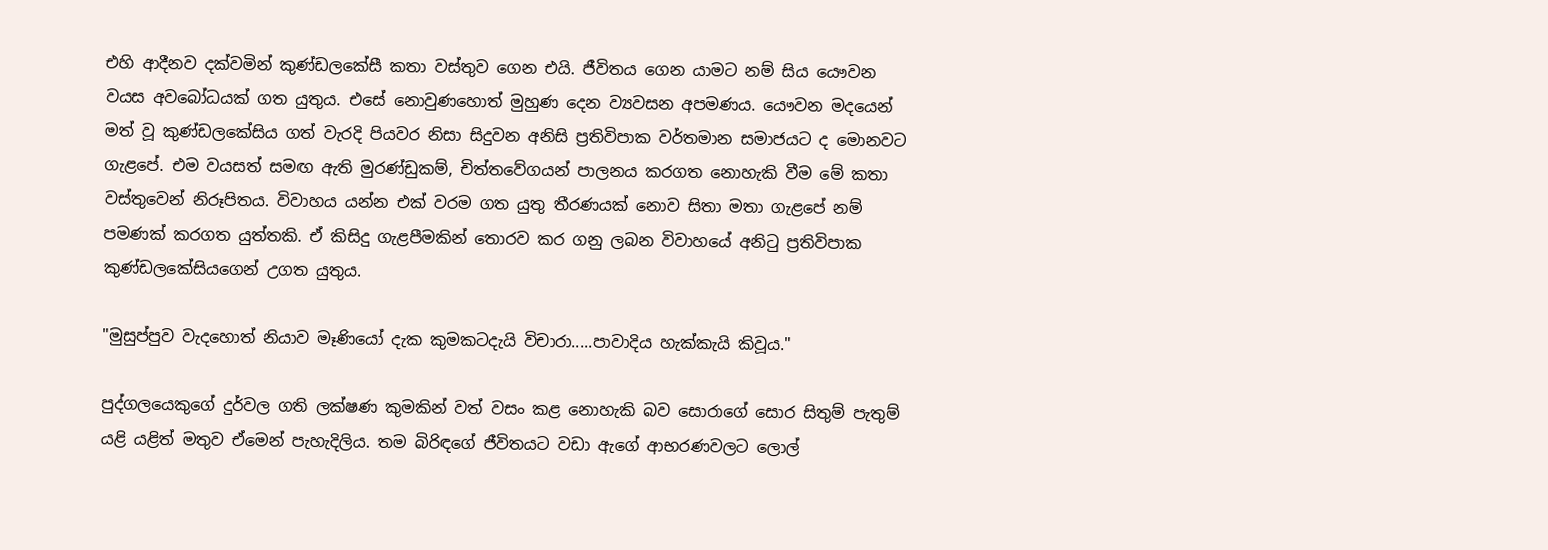එහි ආදීනව දක්වමින් කුණ්ඩලකේසී කතා වස්තුව ගෙන එයි. ජීවිතය ගෙන යාමට නම් සිය යෞවන වයස අවබෝධයක් ගත යුතුය. එසේ නොවුණහොත් මුහුණ දෙන ව්‍යවසන අපමණය. යෞවන මදයෙන් මත් වූ කුණ්ඩලකේසිය ගත් වැරදි පියවර නිසා සිදුවන අනිසි ප්‍රතිවිපාක වර්තමාන සමාජයට ද මොනවට ගැළපේ. එම වයසත් සමඟ ඇති මුරණ්ඩුකම්, චිත්තවේගයන් පාලනය කරගත නොහැකි වීම මේ කතා වස්තුවෙන් නිරූපිතය. විවාහය යන්න එක් වරම ගත යුතු තීරණයක් නොව සිතා මතා ගැළපේ නම් පමණක් කරගත යුත්තකි. ඒ කිසිදු ගැළපීමකින් තොරව කර ගනු ලබන විවාහයේ අනිටු ප්‍රතිවිපාක කුණ්ඩලකේසියගෙන් උගත යුතුය.

"මුසුප්පුව වැදහොත් නියාව මෑණියෝ දැක කුමකටදැයි විචාරා.....පාවාදිය හැක්කැයි කිවූය."

පුද්ගලයෙකුගේ දුර්වල ගති ලක්ෂණ කුමකින් වත් වසං කළ නොහැකි බව සොරාගේ සොර සිතුම් පැතුම් යළි යළිත් මතුව ඒමෙන් පැහැදිලිය. තම බිරිඳගේ ජීවිතයට වඩා ඇගේ ආභරණවලට ලොල්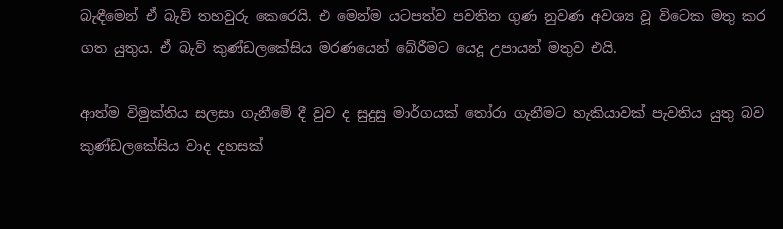බැඳීමෙන් ඒ බැව් තහවුරු කෙරෙයි. එ මෙන්ම යටපත්ව පවතින ගුණ නුවණ අවශ්‍ය වූ විටෙක මතු කර ගත යුතුය. ඒ බැව් කුණ්ඩලකේසිය මරණයෙන් බේරීමට යෙදූ උපායන් මතුව එයි.

ආත්ම විමුක්තිය සලසා ගැනීමේ දී වුව ද සුදුසු මාර්ගයක් තෝරා ගැනීමට හැකියාවක් පැවතිය යුතු බව කුණ්ඩලකේසිය වාද දහසක්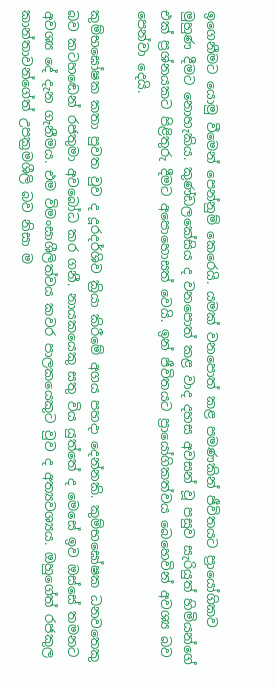ඉගෙනීමට යොමු වීමෙන් පෙන්නුම් කෙරෙයි. යමක් වනපොත් කළ පමණකින් ජීවිතයට ප්‍රායෝගිකව මුහුණ දීමට නොහැකිය. කුණ්ඩලකේසිය ද වනපොත් කළ වාද දහස අවසන් වූ පසුව සැරියුත් හිමියන්ගේ එක් ප්‍රශ්නයකට පිළිතුරු දීමට අපොහොසත් වෙයි. ඉන් ජීවිතයට ප්‍රායෝගිකත්වය බෙහෙවින් අවශ්‍ය බව පෙන්වා දෙයි.

කුම්භඝෝෂක කතා පුවත වුව ද දූරදර්ශිව ක්‍රියා කිරීමේ අගය පහදා දෙන්නකි. කුම්භඝෝෂක ධනවතෙකු බව කටහඬෙන් රජතුමා අවබෝධ කර ගනී. නායකයෙකු සතු විය යුත්තේ ද මෙසේ ඉව ඔස්සේ තමනට අවශ්‍ය දේ දැන ගැනීමය. එම විමංසාශීලිත්වය කවර පාලකයෙකුට වුව ද අත්‍යවශ්‍යය. ඔහුගේත් රජකුල කාන්තාවන්ගේත් උපක්‍රමශීලි බව නිසා ම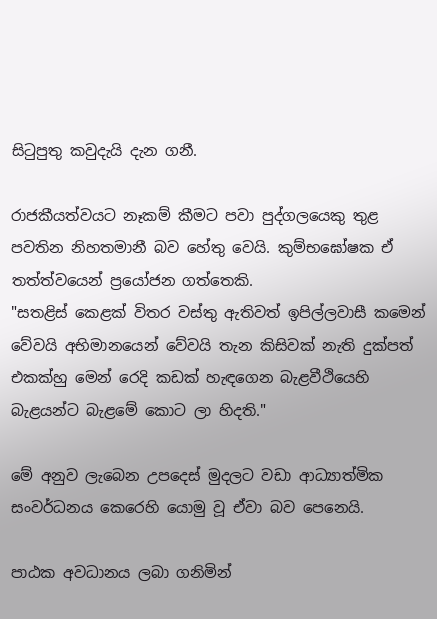සිටුපුතු කවුදැයි දැන ගනී.

රාජකීයත්වයට නෑකම් කීමට පවා පුද්ගලයෙකු තුළ පවතින නිහතමානී බව හේතු වෙයි. කුම්භඝෝෂක ඒ තත්ත්වයෙන් ප්‍රයෝජන ගත්තෙකි.
"සතළිස් කෙළක් විතර වස්තු ඇතිවත් ඉපිල්ලවාසී කමෙන් වේවයි අභිමානයෙන් වේවයි තැන කිසිවක් නැති දුක්පත් එකක්හු මෙන් රෙදි කඩක් හැඳගෙන බැළවීථියෙහි බැළයන්ට බැළමේ කොට ලා හිදති."

මේ අනුව ලැබෙන උපදෙස් මුදලට වඩා ආධ්‍යාත්මික සංවර්ධනය කෙරෙහි යොමු වූ ඒවා බව පෙනෙයි.

පාඨක අවධානය ලබා ගනිමින්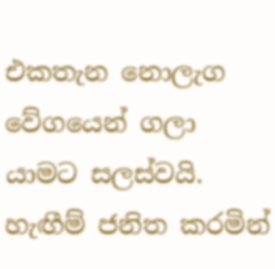එකතැන නොලැග වේගයෙන් ගලා යාමට සලස්වයි. හැඟීම් ජනිත කරමින්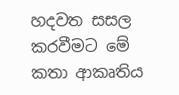හදවත සසල කරවීමට මේ කතා ආකෘතිය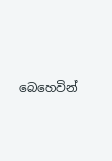බෙහෙවින්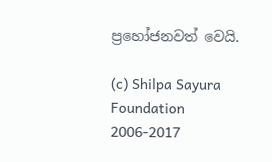ප්‍රහෝජනවත් වෙයි.

(c) Shilpa Sayura Foundation 2006-2017